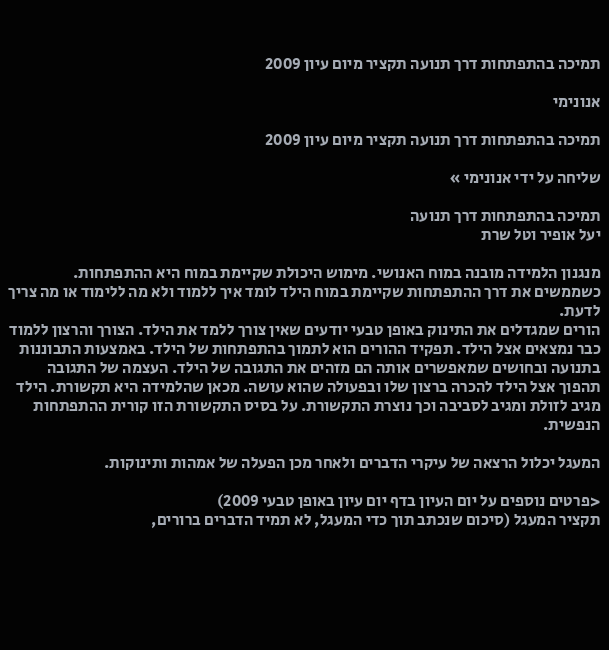תמיכה בהתפתחות דרך תנועה תקציר מיום עיון 2009

אנונימי

תמיכה בהתפתחות דרך תנועה תקציר מיום עיון 2009

שליחה על ידי אנונימי »

תמיכה בהתפתחות דרך תנועה
יעל אופיר וטל שרת

מנגנון הלמידה מובנה במוח האנושי. מימוש היכולת שקיימת במוח היא ההתפתחות.
כשממשים את דרך ההתפתחות שקיימת במוח הילד לומד איך ללמוד ולא מה ללימוד או מה צריך לדעת.
הורים שמגדלים את התינוק באופן טבעי יודעים שאין צורך ללמד את הילד. הצורך והרצון ללמוד כבר נמצאים אצל הילד. תפקיד ההורים הוא לתמוך בהתפתחות של הילד. באמצעות התבוננות בתנועה ובחושים שמאפשרים אותה הם מזהים את התגובה של הילד. העצמה של התגובה תהפוך אצל הילד להכרה ברצון שלו ובפעולה שהוא עושה. מכאן שהלמידה היא תקשורת. הילד מגיב לזולת ומגיב לסביבה וכך נוצרת התקשורת. על בסיס התקשורת הזו קורית ההתפתחות הנפשית.

המעגל יכלול הרצאה של עיקרי הדברים ולאחר מכן הפעלה של אמהות ותינוקות.

<פרטים נוספים על יום העיון בדף יום עיון באופן טבעי 2009)
תקציר המעגל (סיכום שנכתב תוך כדי המעגל, לא תמיד הדברים ברורים,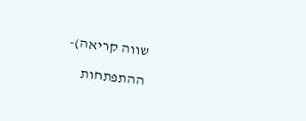שווה קריאה)-

ההתפתחות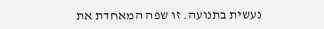נעשית בתנועה. זו שפה המאחדת את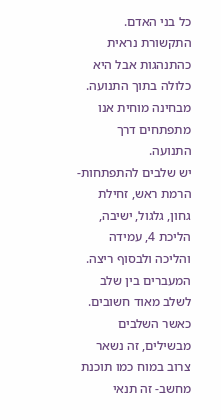כל בני האדם. התקשורת נראית כהתנהגות אבל היא כלולה בתוך התנועה. מבחינה מוחית אנו מתפתחים דרך התנועה.
יש שלבים להתפתחות- הרמת ראש, זחילת גחון, גלגול, ישיבה, הליכת 4, עמידה והליכה ולבסוף ריצה.
המעברים בין שלב לשלב מאוד חשובים.
כאשר השלבים מבשילים, זה נשאר צרוב במוח כמו תוכנת מחשב- זה תנאי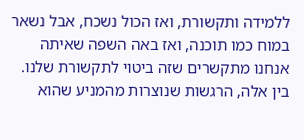ללמידה ותקשורת, ואז הכול נשכח, אבל נשאר במוח כמו תוכנה, ואז באה השפה שאיתה אנחנו מתקשרים שזה ביטוי לתקשורת שלנו.
בין אלה, הרגשות שנוצרות מהמניע שהוא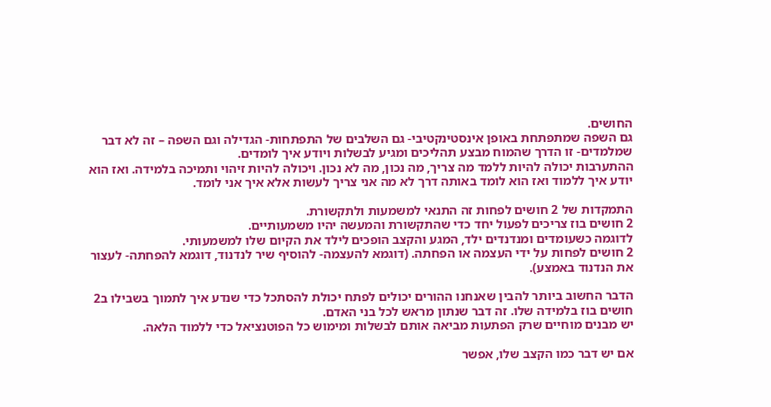החושים.
גם השפה שמתפתחת באופן אינסטינקטיבי- גם השלבים של התפתחות- הגדילה וגם השפה – זה לא דבר שמלמדים- זו הדרך שהמוח מבצע תהליכים ומגיע לבשלות ויודע איך לומדים.
ההתערבות יכולה להיות ללמד מה צריך, מה נכון, מה לא נכון. ויכולה להיות זיהוי ותמיכה בלמידה. ואז הוא יודע איך ללמוד ואז הוא לומד באותה דרך לא מה אני צריך לעשות אלא איך אני לומד.

התמקדות של 2 חושים לפחות זה התנאי למשמעות ולתקשורת.
2 חושים בוז צריכים לפעול יחד כדי שהתקשורת והמעשה יהיו משמעותיים.
לדוגמה כשעומדים ומנדנדים ילד, המגע והקצב הופכים לילד את הקיום שלו למשמעותי.
2 חושים לפחות על ידי העצמה או הפחתה. (דוגמא להעצמה- להוסיף שיר לנדנוד, דוגמא להפחתה- לעצור את הנדנוד באמצע).

הדבר החשוב ביותר להבין שאנחנו ההורים יכולים לפתח יכולת להסתכל כדי שנדע איך לתמוך בשבילו ב2 חושים בוז בלמידה שלו. זה דבר שנתון מראש לכל בני האדם.
יש מבנים מוחיים שרק הפתעות מביאה אותם לבשלות ומימוש כל הפוטנציאל כדי ללמוד הלאה.

אם יש דבר כמו הקצב שלו, אפשר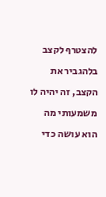להצטרף לקצב בלהגביר את הקצב, זה יהיה לו משמעותי מה הוא עושה כדי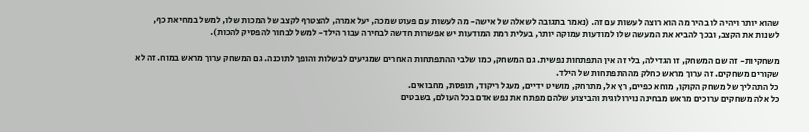שהוא יותר ויהיה לו בהיר מה הוא רוצה לעשות עם זה. (נאמר בתגובה לשאלה של אישה- מה לעשות עם פעוט שמכה, יעל אמרה, להצטרף לקצב של המכות שלו, למשל במחיאת כף, לשנות את הקצב, ובכך להביא את המעשה שלו למודעות עמוקה יותר, בעלית רמת המודעות יש אפשרות חדשה לבחירה עבור הילד- למשל לבחור להפסיק להכות).

משחקיות- זה שם המשחק, זו הגדילה, בלי זה אין התפתחות נפשית. גם המשחק, כמו שלבי ההתפתחות האחרים שמגיעים לבשלות והופך לתוכנה. גם המשחק ערוך מראש במוח. זה לא שקורים משחקים. זה ערוך מראש כחלק מההתפתחות של הילד.
כל התהליך של משחק הקוקו, מוחא כפיים, רץ אל, מתרחק, מושיט ידיים, מעגל ריקוד, תופסת, מחבואים.
כל אלה משחקים ערוכים מראש מבחינה נוירולוגית והביצוע שלהם מפתח את נפש אדם בכל העולם, בשבטים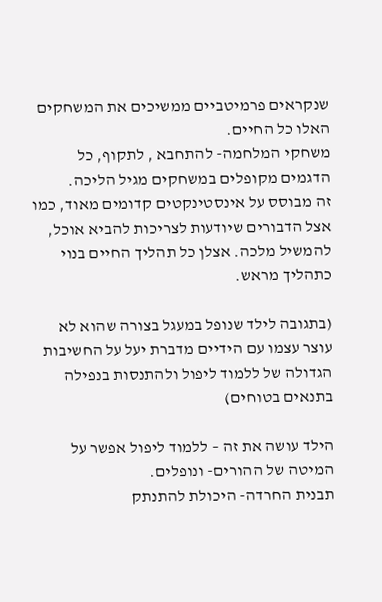שנקראים פרמיטביים ממשיכים את המשחקים האלו כל החיים.
משחקי המלחמה- להתחבא , לתקוף, כל הדגמים מקופלים במשחקים מגיל הליכה.
זה מבוסס על אינסטינקטים קדומים מאוד, כמו אצל הדבורים שיודעות לצריכות להביא אוכל, להמשיל מלכה. אצלן כל תהליך החיים בנוי כתהליך מראש.

(בתגובה לילד שנופל במעגל בצורה שהוא לא עוצר עצמו עם הידיים מדברת יעל על החשיבות הגדולה של ללמוד ליפול ולהתנסות בנפילה בתנאים בטוחים)

הילד עושה את זה – ללמוד ליפול אפשר על המיטה של ההורים- ונופלים.
תבנית החרדה- היכולת להתנתק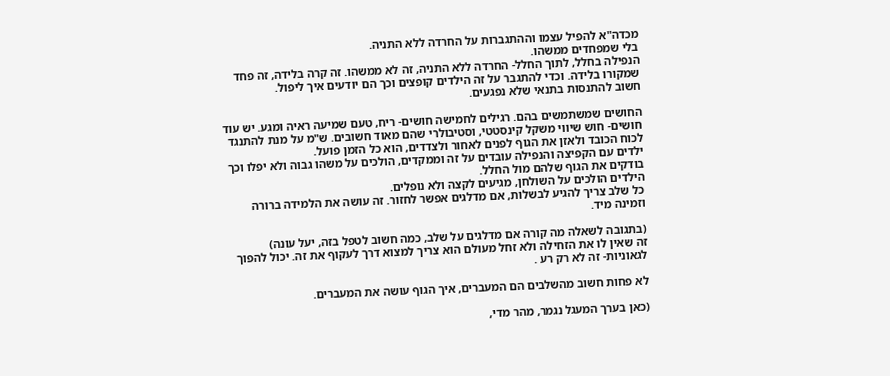מכדה"א להפיל עצמו וההתגברות על החרדה ללא התניה.
בלי שמפחדים ממשהו.
הנפילה בחלל, לתוך החלל- החרדה ללא התניה, זה לא ממשהו. זה קרה בלידה, זה פחד שמקורו בלידה. וכדי להתגבר על זה הילדים קופצים וכך הם יודעים איך ליפול.
חשוב להתנסות בתנאי שלא נפגעים.

החושים שמשתמשים בהם. רגילים לחמישה חושים- ריח, טעם שמיעה ראיה ומגע. יש עוד חושים- חוש שיווי משקל קינסטטי, וסטיבולרי שהם מאוד חשובים. ש"מ על מנת להתנגד לכוח הכובד ולאזן את הגוף לפנים לאחור ולצדדים, הוא כל הזמן פועל.
ילדים עם הקפיצה והנפילה עובדים על זה וממקדים, הולכים על משהו גבוה ולא יפלו וכך בודקים את הגוף שלהם מול החלל.
הילדים הולכים על השולחן, מגיעים לקצה ולא נופלים.
כל שלב צריך להגיע לבשלות, אם מדלגים אפשר לחזור. זה עושה את הלמידה ברורה וזמינה מיד.

(בתגובה לשאלה מה קורה אם מדלגים על שלב, כמה חשוב לטפל בזה, יעל עונה)
זה שאין לו את הזחילה ולא זחל מעולם הוא צריך למצוא דרך לעקוף את זה. יכול להפוך לגאוניות- זה לא רק רע .

לא פחות חשוב מהשלבים הם המעברים, איך הגוף עושה את המעברים.

(כאן בערך המעגל נגמר, מהר מדי,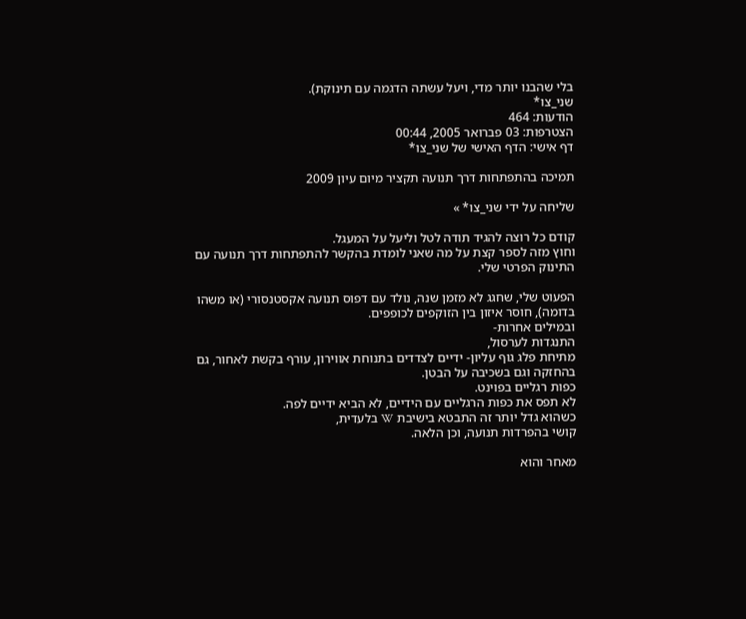בלי שהבנו יותר מדי, ויעל עשתה הדגמה עם תינוקת).
שני_צו*
הודעות: 464
הצטרפות: 03 פברואר 2005, 00:44
דף אישי: הדף האישי של שני_צו*

תמיכה בהתפתחות דרך תנועה תקציר מיום עיון 2009

שליחה על ידי שני_צו* »

קודם כל רוצה להגיד תודה לטל וליעל על המעגל.
וחוץ מזה לספר קצת על מה שאני לומדת בהקשר להתפתחות דרך תנועה עם התינוק הפרטי שלי.

הפעוט שלי, שחגג לא מזמן שנה, נולד עם דפוס תנועה אקסטנסורי (או משהו בדומה), חוסר איזון בין הזוקפים לכופפים.
ובמילים אחרות-
התנגדות לערסול,
מתיחת פלג גוף עליון- ידיים לצדדים בתנוחת אווירון, עורף בקשת לאחור, גם בהחזקה וגם בשכיבה על הבטן.
כפות רגליים בפוינט.
לא תפס את כפות הרגליים עם הידיים, לא הביא ידיים לפה.
כשהוא גדל יותר זה התבטא בישיבת W בלעדית,
קושי בהפרדות תנועה, וכן הלאה.

מאחר והוא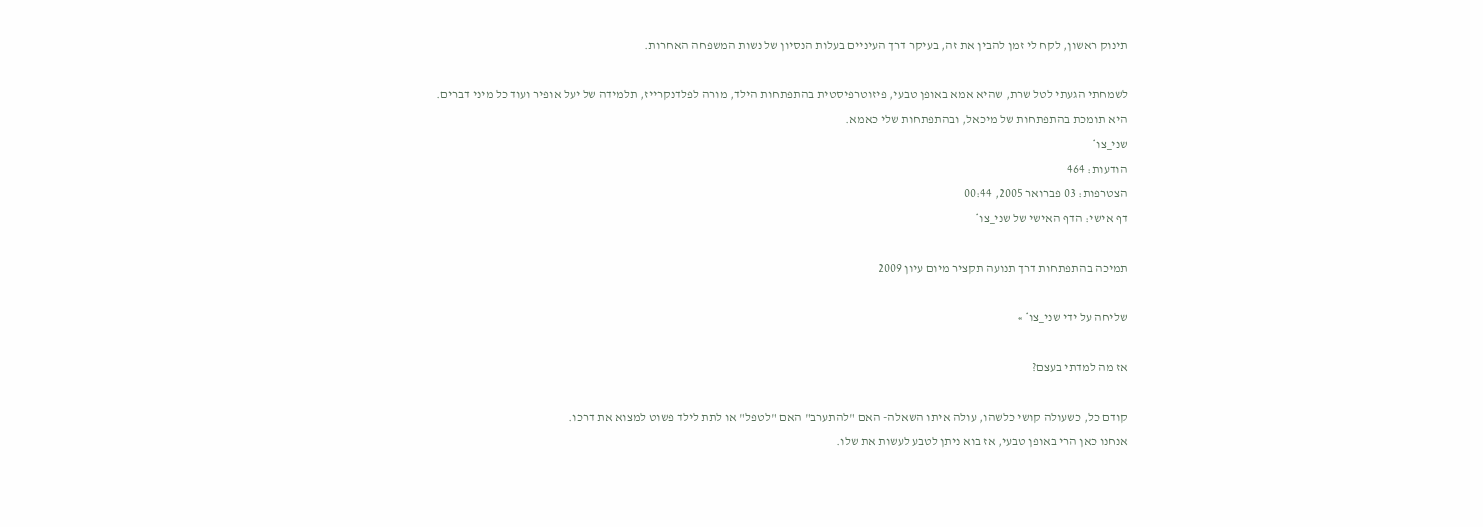תינוק ראשון, לקח לי זמן להבין את זה, בעיקר דרך העיניים בעלות הנסיון של נשות המשפחה האחרות.

לשמחתי הגעתי לטל שרת, שהיא אמא באופן טבעי, פיזוטרפיסטית בהתפתחות הילד, מורה לפלדנקרייז, תלמידה של יעל אופיר ועוד כל מיני דברים.
היא תומכת בהתפתחות של מיכאל, ובהתפתחות שלי כאמא.
שני_צו*
הודעות: 464
הצטרפות: 03 פברואר 2005, 00:44
דף אישי: הדף האישי של שני_צו*

תמיכה בהתפתחות דרך תנועה תקציר מיום עיון 2009

שליחה על ידי שני_צו* »

אז מה למדתי בעצם?

קודם כל, כשעולה קושי כלשהו, עולה איתו השאלה- האם "להתערב" האם "לטפל" או לתת לילד פשוט למצוא את דרכו.
אנחנו כאן הרי באופן טבעי, אז בוא ניתן לטבע לעשות את שלו.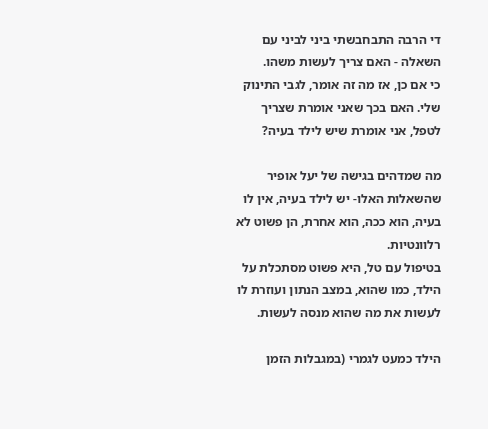די הרבה התבחבשתי ביני לביני עם השאלה - האם צריך לעשות משהו.
כי אם כן, אז מה זה אומר, לגבי התינוק שלי. האם בכך שאני אומרת שצריך לטפל, אני אומרת שיש לילד בעיה?

מה שמדהים בגישה של יעל אופיר שהשאלות האלו- יש לילד בעיה, אין לו בעיה, הוא ככה, הוא אחרת, הן פשוט לא רלוונטיות.
בטיפול עם טל, היא פשוט מסתכלת על הילד, כמו שהוא, במצב הנתון ועוזרת לו לעשות את מה שהוא מנסה לעשות.

הילד כמעט לגמרי (במגבלות הזמן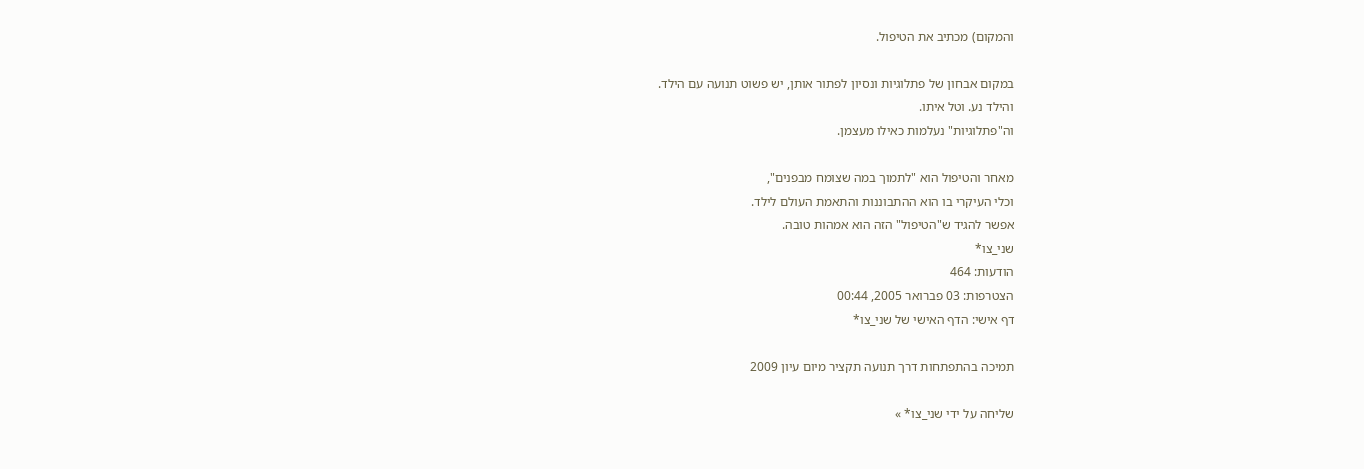והמקום) מכתיב את הטיפול.

במקום אבחון של פתלוגיות ונסיון לפתור אותן, יש פשוט תנועה עם הילד.
והילד נע. וטל איתו.
וה"פתלוגיות" נעלמות כאילו מעצמן.

מאחר והטיפול הוא "לתמוך במה שצומח מבפנים",
וכלי העיקרי בו הוא ההתבוננות והתאמת העולם לילד.
אפשר להגיד ש"הטיפול" הזה הוא אמהות טובה.
שני_צו*
הודעות: 464
הצטרפות: 03 פברואר 2005, 00:44
דף אישי: הדף האישי של שני_צו*

תמיכה בהתפתחות דרך תנועה תקציר מיום עיון 2009

שליחה על ידי שני_צו* »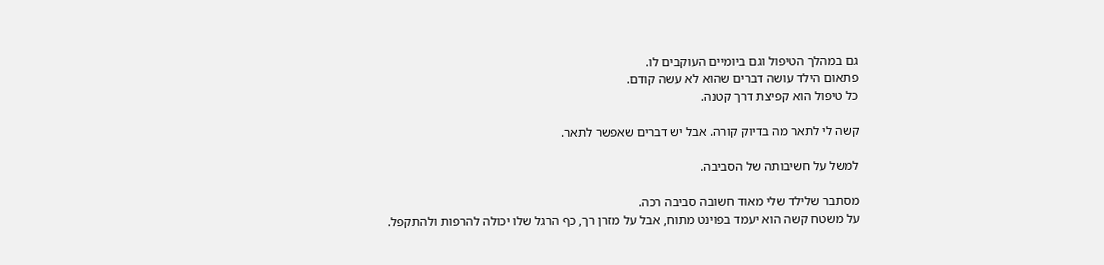גם במהלך הטיפול וגם ביומיים העוקבים לו.
פתאום הילד עושה דברים שהוא לא עשה קודם.
כל טיפול הוא קפיצת דרך קטנה.

קשה לי לתאר מה בדיוק קורה. אבל יש דברים שאפשר לתאר.

למשל על חשיבותה של הסביבה.

מסתבר שלילד שלי מאוד חשובה סביבה רכה.
על משטח קשה הוא יעמד בפוינט מתוח, אבל על מזרן רך, כף הרגל שלו יכולה להרפות ולהתקפל.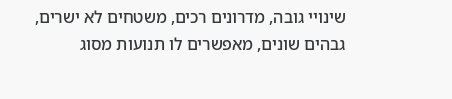שינויי גובה, מדרונים רכים, משטחים לא ישרים, גבהים שונים, מאפשרים לו תנועות מסוג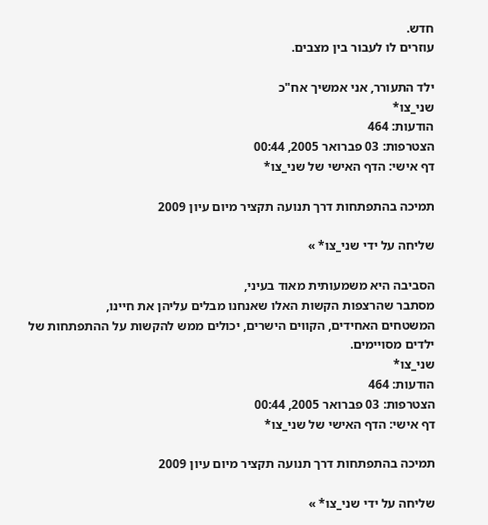חדש.
עוזרים לו לעבור בין מצבים.

ילד התעורר, אני אמשיך אח"כ
שני_צו*
הודעות: 464
הצטרפות: 03 פברואר 2005, 00:44
דף אישי: הדף האישי של שני_צו*

תמיכה בהתפתחות דרך תנועה תקציר מיום עיון 2009

שליחה על ידי שני_צו* »

הסביבה היא משמעותית מאוד בעיני,
מסתבר שהרצפות הקשות האלו שאנחנו מבלים עליהן את חיינו,
המשטחים האחידים, הקווים הישרים, יכולים ממש להקשות על ההתפתחות של ילדים מסויימים.
שני_צו*
הודעות: 464
הצטרפות: 03 פברואר 2005, 00:44
דף אישי: הדף האישי של שני_צו*

תמיכה בהתפתחות דרך תנועה תקציר מיום עיון 2009

שליחה על ידי שני_צו* »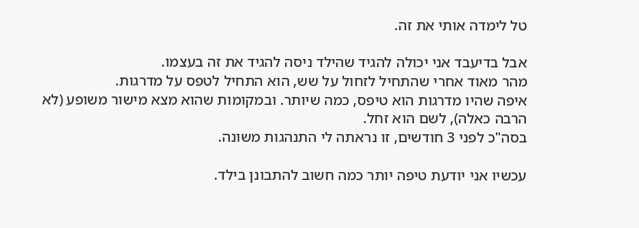טל לימדה אותי את זה.

אבל בדיעבד אני יכולה להגיד שהילד ניסה להגיד את זה בעצמו.
מהר מאוד אחרי שהתחיל לזחול על שש, הוא התחיל לטפס על מדרגות.
איפה שהיו מדרגות הוא טיפס, כמה שיותר. ובמקומות שהוא מצא מישור משופע (לא הרבה כאלה), לשם הוא זחל.
בסה"כ לפני 3 חודשים, זו נראתה לי התנהגות משונה.

עכשיו אני יודעת טיפה יותר כמה חשוב להתבונן בילד.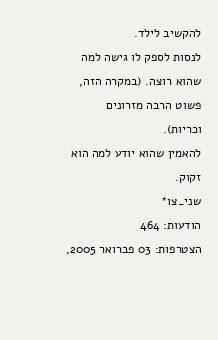להקשיב לילד.
לנסות לספק לו גישה למה שהוא רוצה. (במקרה הזה, פשוט הרבה מזרונים וכריות).
להאמין שהוא יודע למה הוא זקוק.
שני_צו*
הודעות: 464
הצטרפות: 03 פברואר 2005,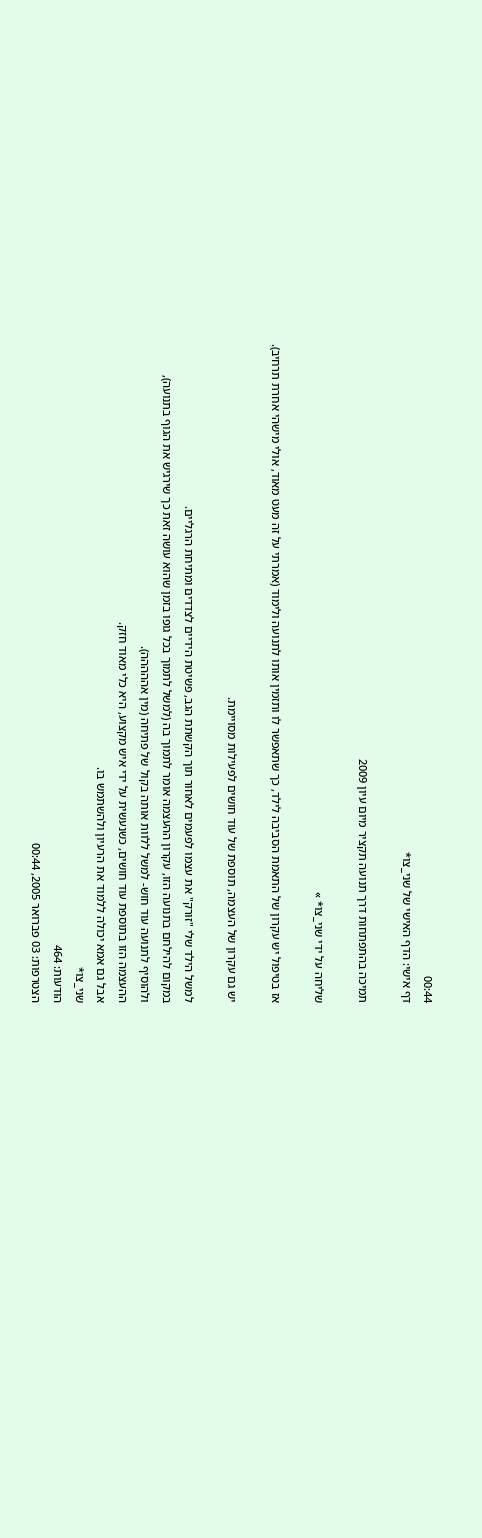00:44
דף אישי: הדף האישי של שני_צו*

תמיכה בהתפתחות דרך תנועה תקציר מיום עיון 2009

שליחה על ידי שני_צו* »

אז בטיפול יש עקרון של התאמת הסביבה לילד, כך שתאפשר לו ותזמין אותו לתנועה ולימוד (אמרתי על זה מעט מאוד, אולי מישהי אחרת תרחיב).

יש גם עקרון של העצמה, תוספת של עוד חושים לפעילות מסויימת.

למשל הילד שלי "זורק" את עצמו לפעמים לאחור תוך הקשתת הגב, פשיטת הידיים לצדדים ומתיחת הרגליים.
במקום להילחם בתנועה הזו, עקרון ההעצמה אומר לתמוך בה (למשל לתמוך בכל גופו בזמן שהוא עושה זאת כך שירגיש את הגוף בתנועה),
ולהוסיף לתנועה עוד חוש- למשל ללוות אותה בקול של פתיחה (מין אההההה).
ההעצמה הזו בתוספת עוד חושים, כשנעשית על ידי איש מקצוע, היא כלי מאוד חזק.
אבל גם אמא יכולה ללמוד את הרעיון ולהשתמש בו.
שני_צו*
הודעות: 464
הצטרפות: 03 פברואר 2005, 00:44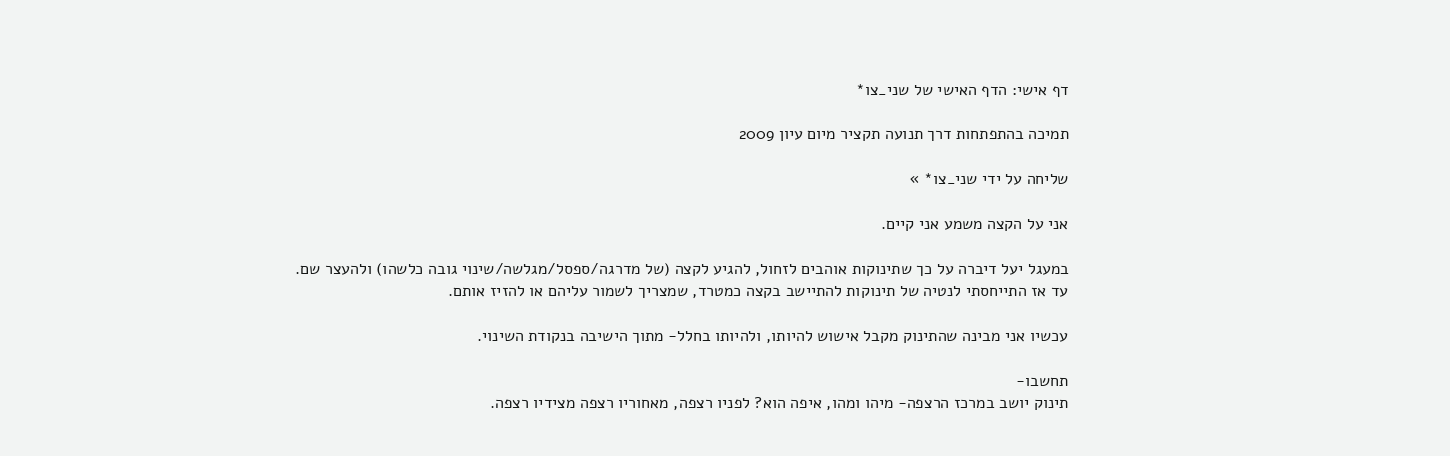דף אישי: הדף האישי של שני_צו*

תמיכה בהתפתחות דרך תנועה תקציר מיום עיון 2009

שליחה על ידי שני_צו* »

אני על הקצה משמע אני קיים.

במעגל יעל דיברה על כך שתינוקות אוהבים לזחול, להגיע לקצה (של מדרגה/ספסל/מגלשה/שינוי גובה כלשהו) ולהעצר שם.
עד אז התייחסתי לנטיה של תינוקות להתיישב בקצה כמטרד, שמצריך לשמור עליהם או להזיז אותם.

עכשיו אני מבינה שהתינוק מקבל אישוש להיותו, ולהיותו בחלל- מתוך הישיבה בנקודת השינוי.

תחשבו-
תינוק יושב במרכז הרצפה- מיהו ומהו, איפה הוא? לפניו רצפה, מאחוריו רצפה מצידיו רצפה.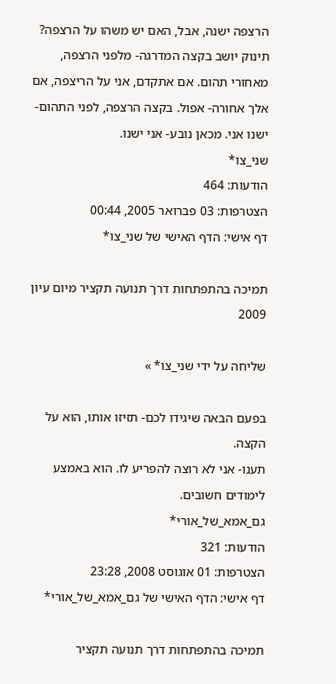הרצפה ישנה, אבל, האם יש משהו על הרצפה?
תינוק יושב בקצה המדרגה- מלפני הרצפה, מאחורי תהום. אם אתקדם, אני על הריצפה, אם אלך אחורה- אפול. בקצה הרצפה, לפני התהום- ישנו אני. מכאן נובע- אני ישנו.
שני_צו*
הודעות: 464
הצטרפות: 03 פברואר 2005, 00:44
דף אישי: הדף האישי של שני_צו*

תמיכה בהתפתחות דרך תנועה תקציר מיום עיון 2009

שליחה על ידי שני_צו* »

בפעם הבאה שיגידו לכם- תזיזו אותו, הוא על הקצה.
תענו- אני לא רוצה להפריע לו. הוא באמצע לימודים חשובים.
גם_אמא_של_אורי*
הודעות: 321
הצטרפות: 01 אוגוסט 2008, 23:28
דף אישי: הדף האישי של גם_אמא_של_אורי*

תמיכה בהתפתחות דרך תנועה תקציר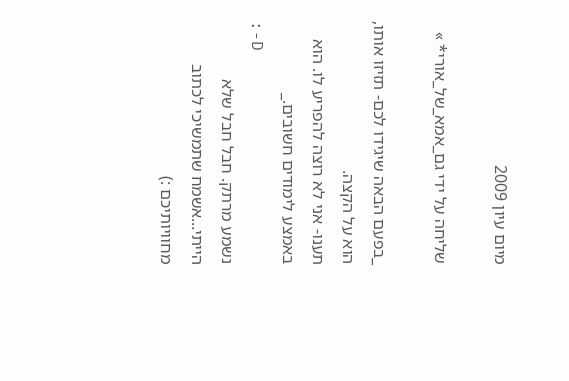מיום עיון 2009

שליחה על ידי גם_אמא_של_אורי* »

_בפעם הבאה שיגידו לכם- תזיזו אותו, הוא על הקצה.
תענו- אני לא רוצה להפריע לו. הוא באמצע לימודים חשובים._
:-D
נשמע מרתק. חבל חבל שלא הייתי...אשמח שתמשיכי לכתוב מחוויותיכם :)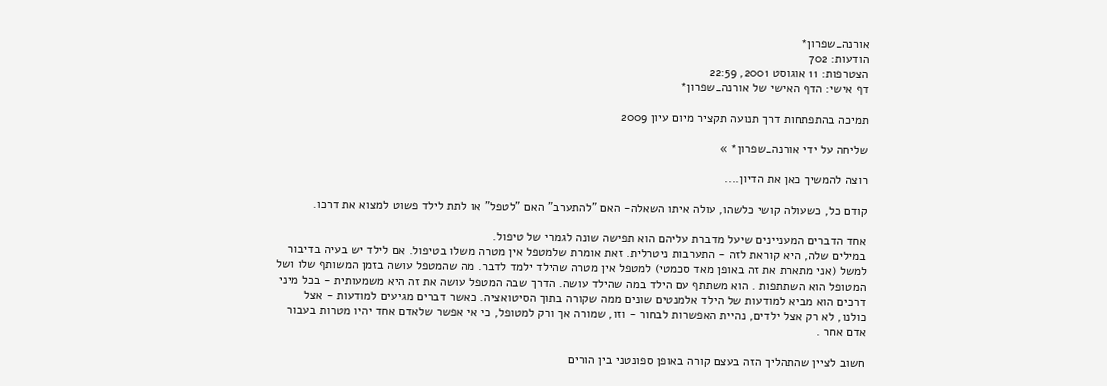אורנה_שפרון*
הודעות: 702
הצטרפות: 11 אוגוסט 2001, 22:59
דף אישי: הדף האישי של אורנה_שפרון*

תמיכה בהתפתחות דרך תנועה תקציר מיום עיון 2009

שליחה על ידי אורנה_שפרון* »

רוצה להמשיך כאן את הדיון....

קודם כל, כשעולה קושי כלשהו, עולה איתו השאלה- האם "להתערב" האם "לטפל" או לתת לילד פשוט למצוא את דרכו.

אחד הדברים המעניינים שיעל מדברת עליהם הוא תפישה שונה לגמרי של טיפול.
במילים שלה, היא קוראת לזה - התערבות ניטרלית. זאת אומרת שלמטפל אין מטרה משלו בטיפול. אם לילד יש בעיה בדיבור למשל (אני מתארת את זה באופן מאד סכמטי) למטפל אין מטרה שהילד ילמד לדבר. מה שהמטפל עושה בזמן המשותף שלו ושל המטופל הוא השתתפות . הוא משתתף עם הילד במה שהילד עושה. הדרך שבה המטפל עושה את זה היא משמעותית - בכל מיני דרכים הוא מביא למודעות של הילד אלמנטים שונים ממה שקורה בתוך הסיטואציה. כאשר דברים מגיעים למודעות - אצל כולנו, לא רק אצל ילדים, נהיית האפשרות לבחור - וזו, שמורה אך ורק למטופל, כי אי אפשר שלאדם אחד יהיו מטרות בעבור אדם אחר .

חשוב לציין שהתהליך הזה בעצם קורה באופן ספונטני בין הורים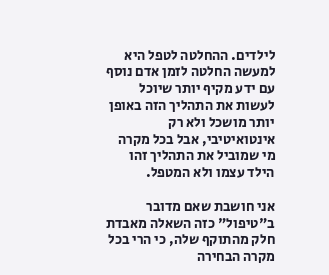לילדים. ההחלטה לטפל היא למעשה החלטה לזמן אדם נוסף עם ידע מקיף יותר שיוכל לעשות את התהליך הזה באופן יותר מושכל ולא רק אינטואיטיבי, אבל בכל מקרה מי שמוביל את התהליך זהו הילד עצמו ולא המטפל.

אני חושבת שאם מדובר ב"טיפול" כזה השאלה מאבדת חלק מהתוקף שלה, כי הרי בכל מקרה הבחירה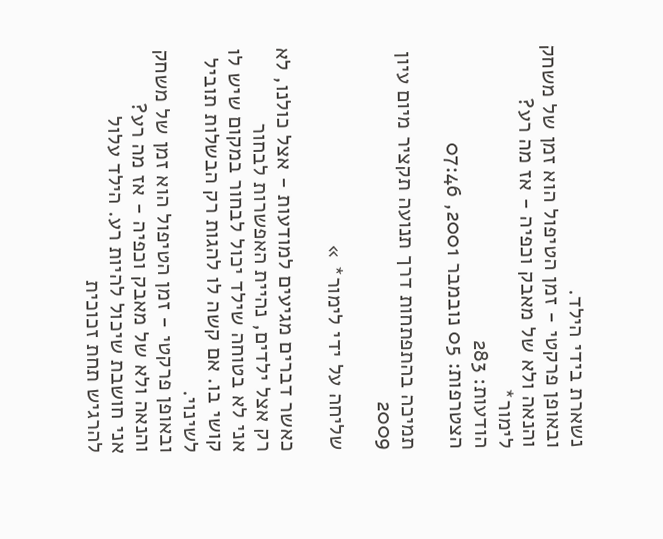נשארת בידי הילד.
ובאופן פרקטי - זמן הטיפול הוא זמן של משחק והנאה ולא של מאבק וכפיה - אז מה רע?
לימור*
הודעות: 283
הצטרפות: 05 נובמבר 2001, 07:46

תמיכה בהתפתחות דרך תנועה תקציר מיום עיון 2009

שליחה על ידי לימור* »

כאשר דברים מגיעים למודעות - אצל כולנו, לא רק אצל ילדים, נהיית האפשרות לבחור
אני לא בטוחה שילד יכול לבחור במקום שיש לו קושי בו. אם קשה לו להגות רק הבשלות תוביל לשינוי.
ובאופן פרקטי - זמן הטיפול הוא זמן של משחק והנאה ולא של מאבק וכפיה - אז מה רע?
אני חושבת שיכול להיות רע. הילד עלול להרגיש תחת זכוכית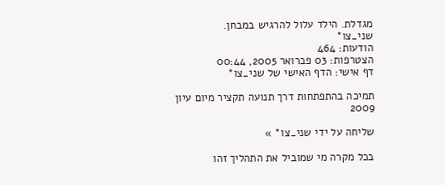מגדלת. הילד עלול להרגיש במבחן.
שני_צו*
הודעות: 464
הצטרפות: 03 פברואר 2005, 00:44
דף אישי: הדף האישי של שני_צו*

תמיכה בהתפתחות דרך תנועה תקציר מיום עיון 2009

שליחה על ידי שני_צו* »

בכל מקרה מי שמוביל את התהליך זהו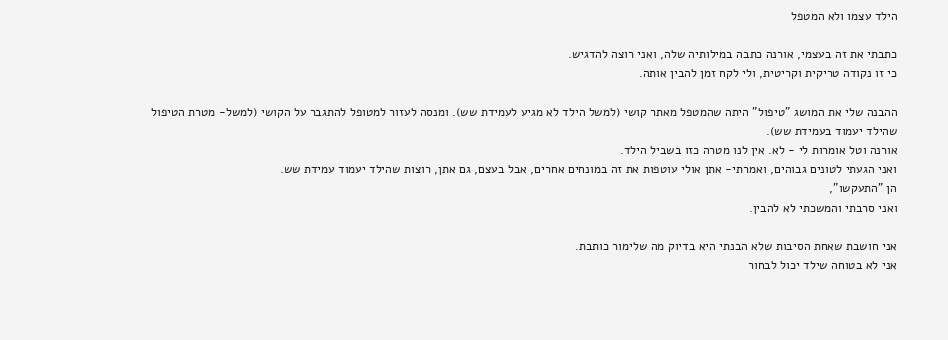הילד עצמו ולא המטפל

כתבתי את זה בעצמי, אורנה כתבה במילותיה שלה, ואני רוצה להדגיש.
כי זו נקודה טריקית וקריטית, ולי לקח זמן להבין אותה.

ההבנה שלי את המושג "טיפול" היתה שהמטפל מאתר קושי (למשל הילד לא מגיע לעמידת שש). ומנסה לעזור למטופל להתגבר על הקושי (למשל- מטרת הטיפול שהילד יעמוד בעמידת שש).
אורנה וטל אומרות לי - לא. אין לנו מטרה כזו בשביל הילד.
ואני הגעתי לטונים גבוהים, ואמרתי- אתן אולי עוטפות את זה במונחים אחרים, אבל בעצם, גם אתן, רוצות שהילד יעמוד עמידת שש.
הן "התעקשו",
ואני סרבתי והמשכתי לא להבין.

אני חושבת שאחת הסיבות שלא הבנתי היא בדיוק מה שלימור כותבת.
אני לא בטוחה שילד יכול לבחור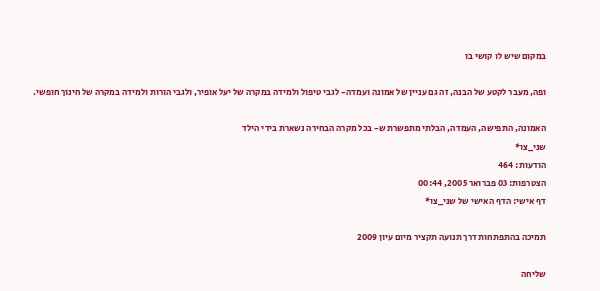במקום שיש לו קושי בו

ופה, מעבר לקטע של הבנה, זה גם עניין של אמונה ועמדה- לגבי טיפול ולמידה במקרה של יעל אופיר, ולגבי הורות ולמידה במקרה של חינוך חופשי.

האמונה, התפישה, העמדה, הבלתי מתפשרת ש- בכל מקרה הבחירה נשארת בידי הילד
שני_צו*
הודעות: 464
הצטרפות: 03 פברואר 2005, 00:44
דף אישי: הדף האישי של שני_צו*

תמיכה בהתפתחות דרך תנועה תקציר מיום עיון 2009

שליחה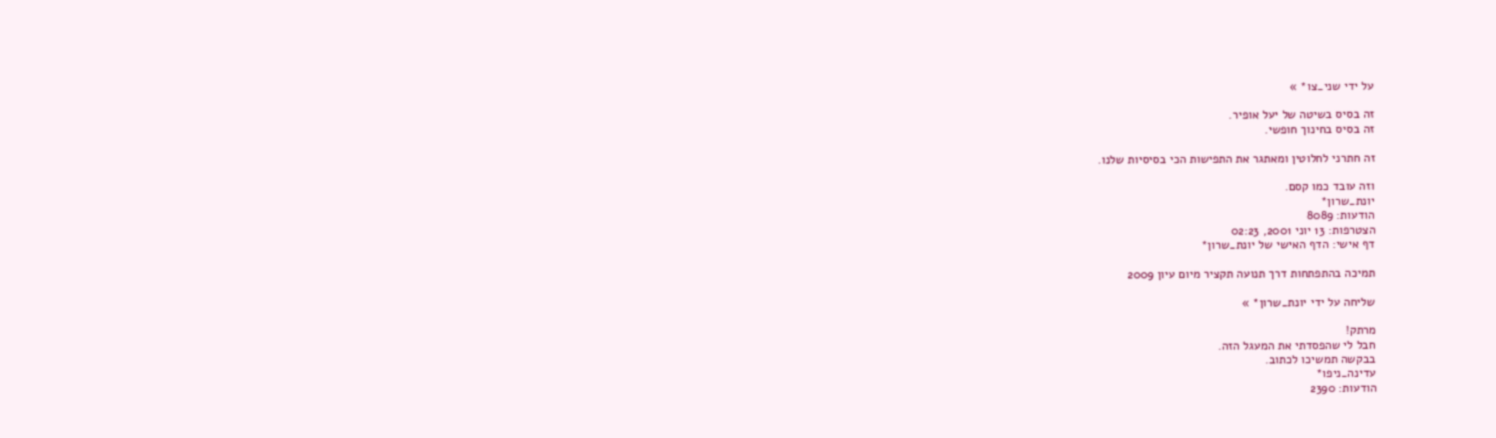על ידי שני_צו* »

זה בסיס בשיטה של יעל אופיר.
זה בסיס בחינוך חופשי.

זה חתרני לחלוטין ומאתגר את התפישות הכי בסיסיות שלנו.

וזה עובד כמו קסם.
יונת_שרון*
הודעות: 8089
הצטרפות: 13 יוני 2001, 02:23
דף אישי: הדף האישי של יונת_שרון*

תמיכה בהתפתחות דרך תנועה תקציר מיום עיון 2009

שליחה על ידי יונת_שרון* »

מרתק!
חבל לי שהפסדתי את המעגל הזה.
בבקשה תמשיכו לכתוב.
עדינה_ניפו*
הודעות: 2390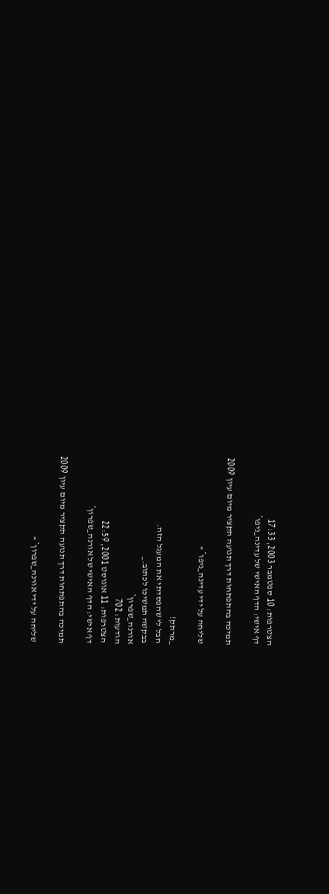הצטרפות: 10 ספטמבר 2003, 17:33
דף אישי: הדף האישי של עדינה_ניפו*

תמיכה בהתפתחות דרך תנועה תקציר מיום עיון 2009

שליחה על ידי עדינה_ניפו* »

_מרתק!
חבל לי שהפסדתי את המעגל הזה.
בבקשה תמשיכו לכתוב._
אורנה_שפרון*
הודעות: 702
הצטרפות: 11 אוגוסט 2001, 22:59
דף אישי: הדף האישי של אורנה_שפרון*

תמיכה בהתפתחות דרך תנועה תקציר מיום עיון 2009

שליחה על ידי אורנה_שפרון* »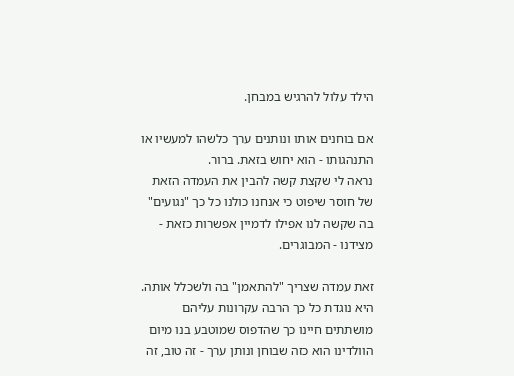הילד עלול להרגיש במבחן.

אם בוחנים אותו ונותנים ערך כלשהו למעשיו או התנהגותו - הוא יחוש בזאת. ברור.
נראה לי שקצת קשה להבין את העמדה הזאת של חוסר שיפוט כי אנחנו כולנו כל כך "נגועים" בה שקשה לנו אפילו לדמיין אפשרות כזאת - מצידנו - המבוגרים.

זאת עמדה שצריך "להתאמן" בה ולשכלל אותה. היא נוגדת כל כך הרבה עקרונות עליהם מושתתים חיינו כך שהדפוס שמוטבע בנו מיום הוולדינו הוא כזה שבוחן ונותן ערך - זה טוב, זה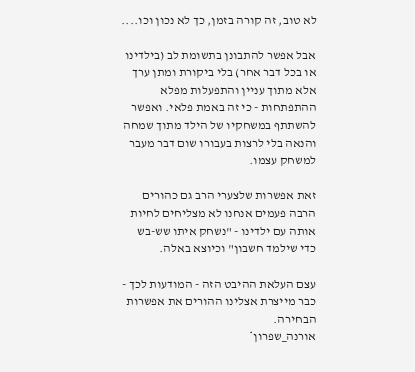לא טוב, זה קורה בזמן, כך לא נכון וכו....

אבל אפשר להתבונן בתשומת לב (בילדינו או בכל דבר אחר) בלי ביקורת ומתן ערך אלא מתוך עניין והתפעלות מפלא ההתפתחות - כי זה באמת פלאי. ואפשר להשתתף במשחקיו של הילד מתוך שמחה והנאה בלי לרצות בעבורו שום דבר מעבר למשחק עצמו.

זאת אפשרות שלצערי הרב גם כהורים הרבה פעמים אנחנו לא מצליחים לחיות אותה עם ילדינו - "נשחק איתו שש-בש כדי שילמד חשבון" וכיוצא באלה.

עצם העלאת ההיבט הזה - המודעות לכך - כבר מייצרת אצלינו ההורים את אפשרות הבחירה.
אורנה_שפרון*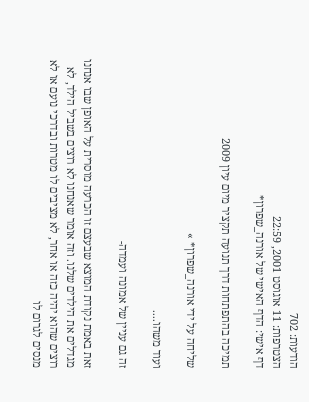הודעות: 702
הצטרפות: 11 אוגוסט 2001, 22:59
דף אישי: הדף האישי של אורנה_שפרון*

תמיכה בהתפתחות דרך תנועה תקציר מיום עיון 2009

שליחה על ידי אורנה_שפרון* »

ועוד משהו....

זה גם עניין של אמונה ועמדה-

זאת באמת נקודת המוצא שבעצם זו הכרעה מוסרית על האופן שבו אנחנו מגדלים את הילדים שלנו. וזה אומר שאנחנו לא רוצים בשביל הילד, לא רוצים שהוא יהיה כזה או אחר, לא מציבים לו מטרות ובדרכי נועם או לא מנסים לגרום לו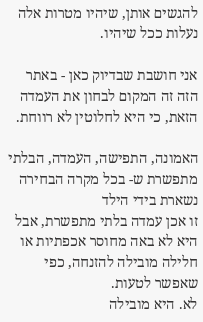להגשים אותן, שיהיו מטרות אלה נעלות ככל שיהיו.

אני חושבת שבדיוק כאן - באתר הזה זה המקום לבחון את העמדה הזאת, כי היא לחלוטין לא רווחת.

האמונה, התפישה, העמדה, הבלתי מתפשרת ש- בכל מקרה הבחירה נשארת בידי הילד
זו אכן עמדה בלתי מתפשרת, אבל היא לא באה מחוסר אכפתיות או חלילה מובילה להזנחה, כפי שאפשר לטעות.
לא. היא מובילה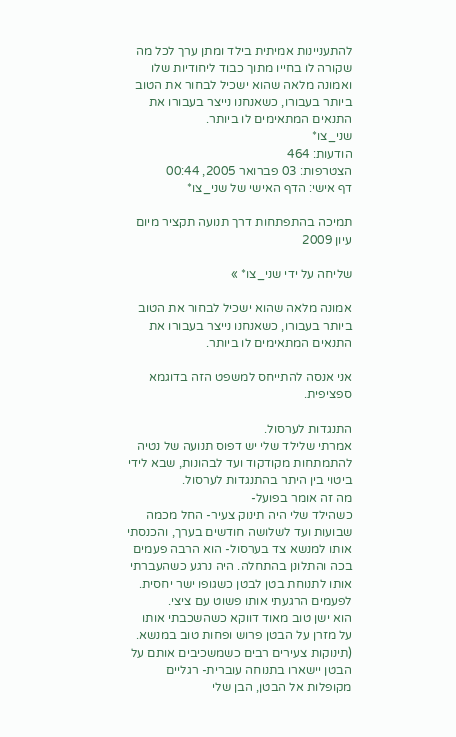להתעניינות אמיתית בילד ומתן ערך לכל מה שקורה לו בחייו מתוך כבוד ליחודיות שלו ואמונה מלאה שהוא ישכיל לבחור את הטוב ביותר בעבורו, כשאנחנו נייצר בעבורו את התנאים המתאימים לו ביותר.
שני_צו*
הודעות: 464
הצטרפות: 03 פברואר 2005, 00:44
דף אישי: הדף האישי של שני_צו*

תמיכה בהתפתחות דרך תנועה תקציר מיום עיון 2009

שליחה על ידי שני_צו* »

אמונה מלאה שהוא ישכיל לבחור את הטוב ביותר בעבורו, כשאנחנו נייצר בעבורו את התנאים המתאימים לו ביותר.

אני אנסה להתייחס למשפט הזה בדוגמא ספציפית.

התנגדות לערסול.
אמרתי שלילד שלי יש דפוס תנועה של נטיה להתמתחות מקודקוד ועד לבהונות, שבא לידי ביטוי בין היתר בהתנגדות לערסול.
מה זה אומר בפועל-
כשהילד שלי היה תינוק צעיר- החל מכמה שבועות ועד לשלושה חודשים בערך, והכנסתי אותו למנשא צד בערסול- הוא הרבה פעמים בכה והתלונן בהתחלה. היה נרגע כשהעברתי אותו לתנוחת בטן לבטן כשגופו ישר יחסית.
לפעמים הרגעתי אותו פשוט עם ציצי.
הוא ישן טוב מאוד דווקא כשהשכבתי אותו על מזרן על הבטן פרוש ופחות טוב במנשא. (תינוקות צעירים רבים כשמשכיבים אותם על הבטן יישארו בתנוחה עוברית- רגליים מקופלות אל הבטן, הבן שלי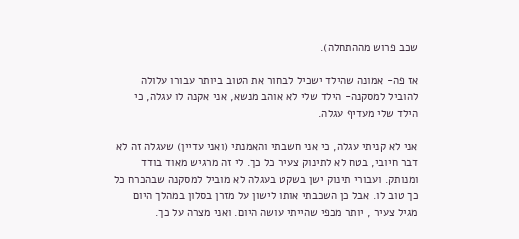שכב פרוש מההתחלה).

אז פה- אמונה שהילד ישכיל לבחור את הטוב ביותר עבורו עלולה להוביל למסקנה- הילד שלי לא אוהב מנשא, אני אקנה לו עגלה, כי הילד שלי מעדיף עגלה.

אני לא קניתי עגלה, כי אני חשבתי והאמנתי (ואני עדיין) שעגלה זה לא דבר חיובי, בטח לא לתינוק צעיר כל כך. לי זה מרגיש מאוד בודד ומנותק. ועבורי תינוק ישן בשקט בעגלה לא מוביל למסקנה שבהכרח כל כך טוב לו. אבל כן השכבתי אותו לישון על מזרן בסלון במהלך היום מגיל צעיר , יותר מכפי שהייתי עושה היום. ואני מצרה על כך.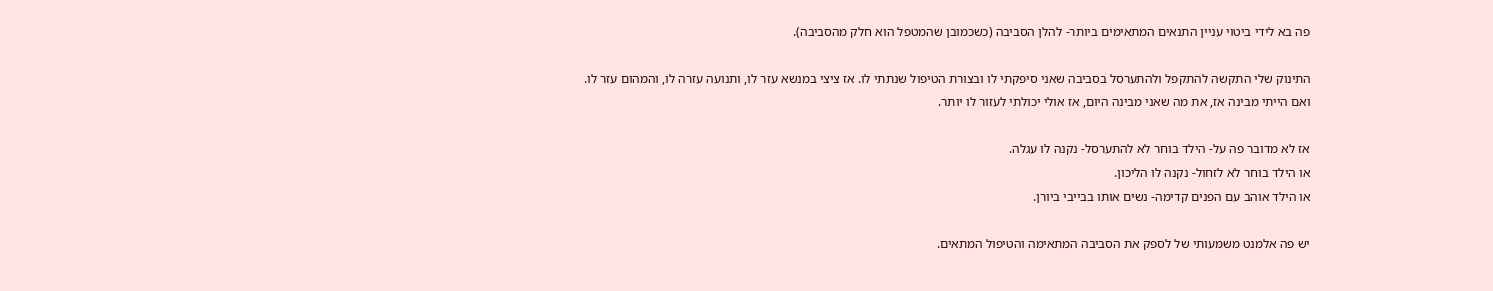פה בא לידי ביטוי עניין התנאים המתאימים ביותר- להלן הסביבה (כשכמובן שהמטפל הוא חלק מהסביבה).

התינוק שלי התקשה להתקפל ולהתערסל בסביבה שאני סיפקתי לו ובצורת הטיפול שנתתי לו. אז ציצי במנשא עזר לו, ותנועה עזרה לו, והמהום עזר לו.
ואם הייתי מבינה אז, את מה שאני מבינה היום, אז אולי יכולתי לעזור לו יותר.

אז לא מדובר פה על- הילד בוחר לא להתערסל- נקנה לו עגלה.
או הילד בוחר לא לזחול- נקנה לו הליכון.
או הילד אוהב עם הפנים קדימה- נשים אותו בבייבי ביורן.

יש פה אלמנט משמעותי של לספק את הסביבה המתאימה והטיפול המתאים.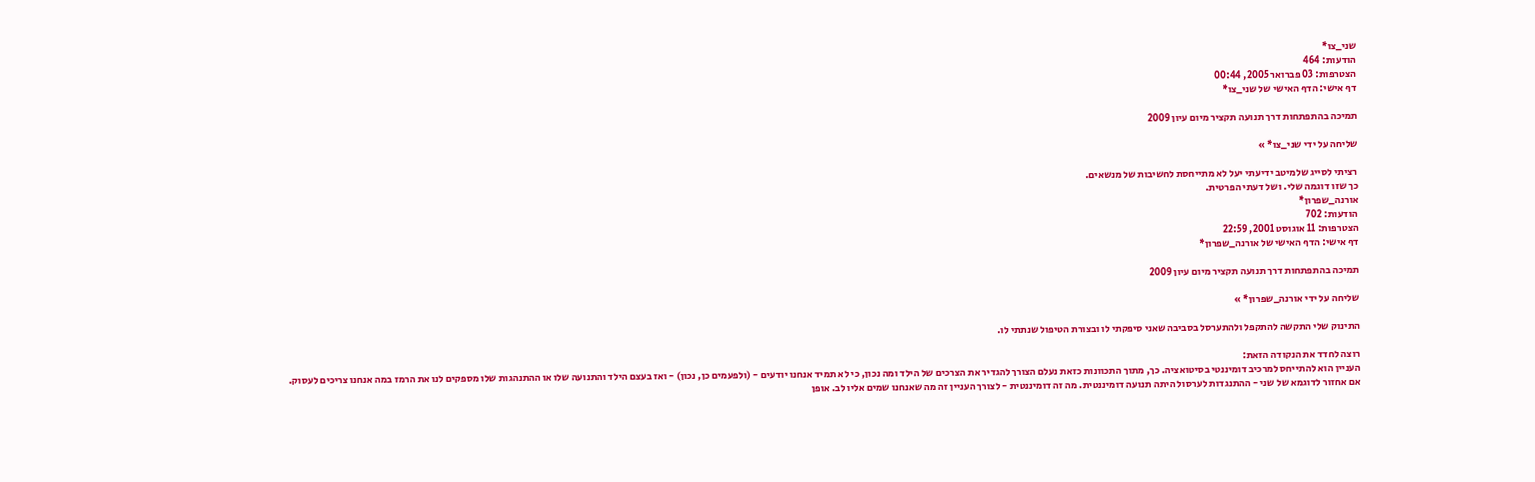שני_צו*
הודעות: 464
הצטרפות: 03 פברואר 2005, 00:44
דף אישי: הדף האישי של שני_צו*

תמיכה בהתפתחות דרך תנועה תקציר מיום עיון 2009

שליחה על ידי שני_צו* »

רציתי לסייג שלמיטב ידיעתי יעל לא מתייחסת לחשיבות של מנשאים.
כך שזו דוגמה שלי. ושל דעתי הפרטית.
אורנה_שפרון*
הודעות: 702
הצטרפות: 11 אוגוסט 2001, 22:59
דף אישי: הדף האישי של אורנה_שפרון*

תמיכה בהתפתחות דרך תנועה תקציר מיום עיון 2009

שליחה על ידי אורנה_שפרון* »

התינוק שלי התקשה להתקפל ולהתערסל בסביבה שאני סיפקתי לו ובצורת הטיפול שנתתי לו.

רוצה לחדד את הנקודה הזאת:
העניין הוא להתייחס למרכיב דומיננטי בסיטואציה. כך, מתוך התכוונות כזאת נעלם הצורך להגדיר את הצרכים של הילד ומה נכון, כי לא תמיד אנחנו יודעים - (ולפעמים כן, נכון) - ואז בעצם הילד והתנועה שלו או ההתנהגות שלו מספקים לנו את הרמז במה אנחנו צריכים לעסוק.
אם אחזור לדוגמא של שני - ההתנגדות לערסול היתה תנועה דומיננטית. מה זה דומיננטית - לצורך העניין זה מה שאנחנו שמים אליו לב. אופן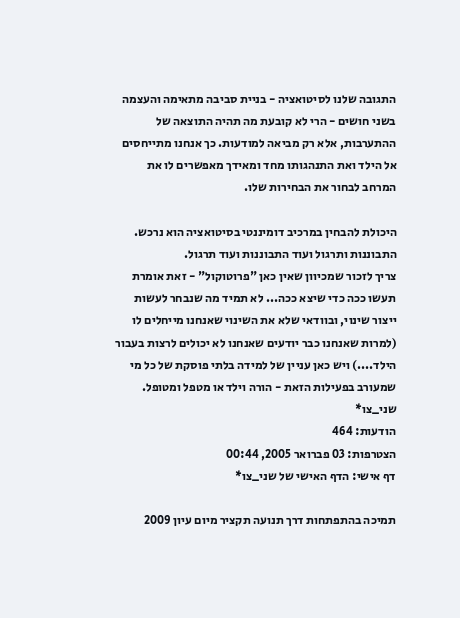התגובה שלנו לסיטואציה - בניית סביבה מתאימה והעצמה בשני חושים - הרי לא קובעת מה תהיה התוצאה של ההתערבות, אלא רק מביאה למודעות. כך אנחנו מתייחסים אל הילד ואת התנהגותו מחד ומאידך מאפשרים לו את המרחב לבחור את הבחירות שלו.

היכולת להבחין במרכיב דומיננטי בסיטואציה הוא נרכש. התבוננות ותרגול ועוד התבוננות ועוד תרגול.
צריך לזכור שמכיוון שאין כאן "פרוטוקול" - זאת אומרת תעשו ככה כדי שיצא ככה... לא תמיד מה שנבחר לעשות ייצור שינוי, ובוודאי שלא את השינוי שאנחנו מייחלים לו (למרות שאנחנו כבר יודעים שאנחנו לא יכולים לרצות בעבור הילד....) ויש כאן עניין של למידה בלתי פוסקת של כל מי שמעורב בפעילות הזאת - הורה וילד או מטפל ומטופל.
שני_צו*
הודעות: 464
הצטרפות: 03 פברואר 2005, 00:44
דף אישי: הדף האישי של שני_צו*

תמיכה בהתפתחות דרך תנועה תקציר מיום עיון 2009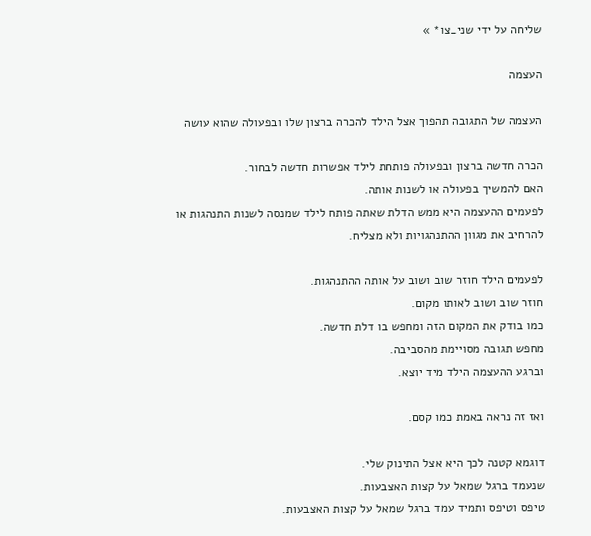שליחה על ידי שני_צו* »

העצמה

העצמה של התגובה תהפוך אצל הילד להכרה ברצון שלו ובפעולה שהוא עושה

הכרה חדשה ברצון ובפעולה פותחת לילד אפשרות חדשה לבחור.
האם להמשיך בפעולה או לשנות אותה.
לפעמים ההעצמה היא ממש הדלת שאתה פותח לילד שמנסה לשנות התנהגות או להרחיב את מגוון ההתנהגויות ולא מצליח.

לפעמים הילד חוזר שוב ושוב על אותה ההתנהגות.
חוזר שוב ושוב לאותו מקום.
כמו בודק את המקום הזה ומחפש בו דלת חדשה.
מחפש תגובה מסויימת מהסביבה.
וברגע ההעצמה הילד מיד יוצא.

ואז זה נראה באמת כמו קסם.

דוגמא קטנה לכך היא אצל התינוק שלי.
שנעמד ברגל שמאל על קצות האצבעות.
טיפס וטיפס ותמיד עמד ברגל שמאל על קצות האצבעות.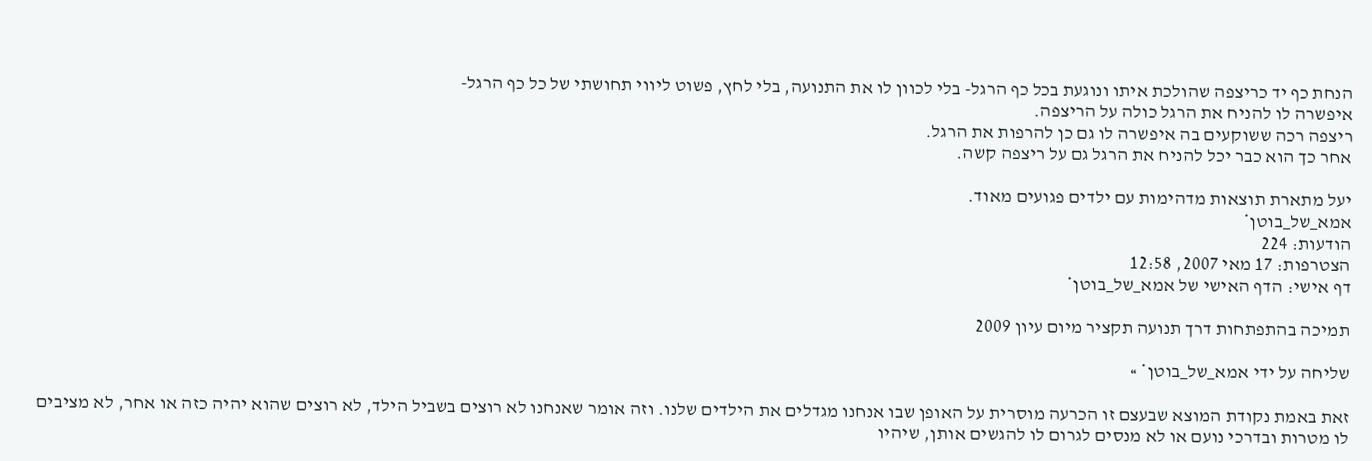הנחת כף יד כריצפה שהולכת איתו ונוגעת בכל כף הרגל- בלי לכוון לו את התנועה, בלי לחץ, פשוט ליווי תחושתי של כל כף הרגל-
איפשרה לו להניח את הרגל כולה על הריצפה.
ריצפה רכה ששוקעים בה איפשרה לו גם כן להרפות את הרגל.
אחר כך הוא כבר יכל להניח את הרגל גם על ריצפה קשה.

יעל מתארת תוצאות מדהימות עם ילדים פגועים מאוד.
אמא_של_בוטן*
הודעות: 224
הצטרפות: 17 מאי 2007, 12:58
דף אישי: הדף האישי של אמא_של_בוטן*

תמיכה בהתפתחות דרך תנועה תקציר מיום עיון 2009

שליחה על ידי אמא_של_בוטן* »

זאת באמת נקודת המוצא שבעצם זו הכרעה מוסרית על האופן שבו אנחנו מגדלים את הילדים שלנו. וזה אומר שאנחנו לא רוצים בשביל הילד, לא רוצים שהוא יהיה כזה או אחר, לא מציבים לו מטרות ובדרכי נועם או לא מנסים לגרום לו להגשים אותן, שיהיו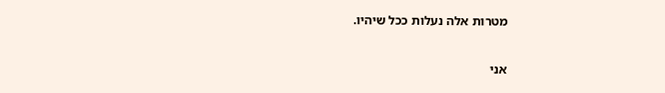מטרות אלה נעלות ככל שיהיו.

אני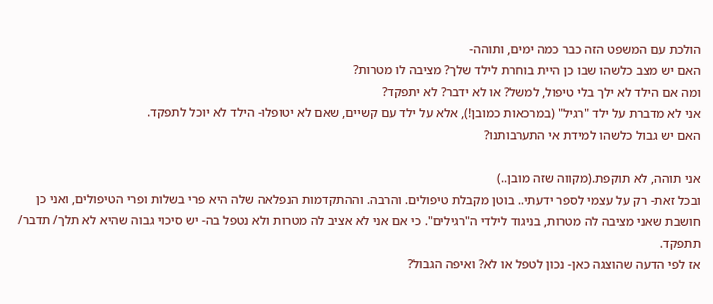הולכת עם המשפט הזה כבר כמה ימים, ותוהה-
האם יש מצב כלשהו שבו כן היית בוחרת לילד שלך? מציבה לו מטרות?
ומה אם הילד לא ילך בלי טיפול, למשל? או לא ידבר? לא יתפקד?
אני לא מדברת על ילד "רגיל" (במרכאות כמובן!), אלא על ילד עם קשיים, שאם לא יטופלו- הילד לא יוכל לתפקד.
האם יש גבול כלשהו למידת אי התערבותנו?

אני תוהה, לא תוקפת.(מקווה שזה מובן..)
ובכל זאת- רק על עצמי לספר ידעתי.. בוטן מקבלת טיפולים. והרבה. וההתקדמות הנפלאה שלה היא פרי בשלות ופרי הטיפולים, ואני כן חושבת שאני מציבה לה מטרות, בניגוד לילדי ה"רגילים". כי אם אני לא אציב לה מטרות ולא נטפל בה- יש סיכוי גבוה שהיא לא תלך/ תדבר/ תתפקד.
אז לפי הדעה שהוצגה כאן- נכון לטפל או לא? ואיפה הגבול?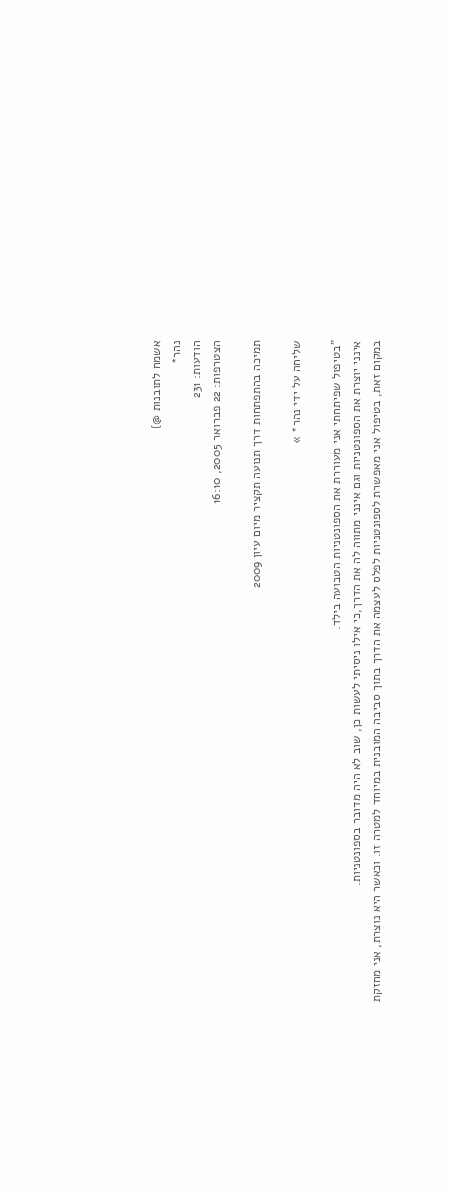אשמח לתובנות @}
נהר*
הודעות: 231
הצטרפות: 22 פברואר 2005, 16:10

תמיכה בהתפתחות דרך תנועה תקציר מיום עיון 2009

שליחה על ידי נהר* »

"בטיפול שפיתחתי אני מעוררת את הספונטניות הטבועה בילד.
אינני יוצרת את הספונטניות וגם אינני מתווה לה את הדרך,כי אילו ניסיתי לעשות כן, שוב לא היה מדובר בספונטניות.
במקום זאת, בטיפול אני מאפשרת לספונטניות לפלס לעצמה את הדרך בתוך סביבה המובנית במיוחד למטרה זו. וכאשר היא נוצרת, אני מחזקת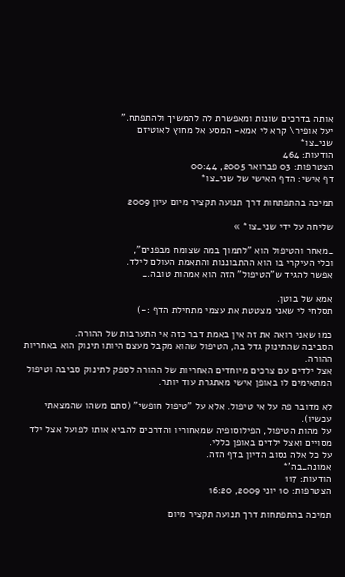אותה בדרכים שונות ומאפשרת לה להמשיך ולהתפתח."
יעל אופיר\ קרא לי אמא- המסע אל מחוץ לאוטיזם
שני_צו*
הודעות: 464
הצטרפות: 03 פברואר 2005, 00:44
דף אישי: הדף האישי של שני_צו*

תמיכה בהתפתחות דרך תנועה תקציר מיום עיון 2009

שליחה על ידי שני_צו* »

_מאחר והטיפול הוא "לתמוך במה שצומח מבפנים",
וכלי העיקרי בו הוא ההתבוננות והתאמת העולם לילד.
אפשר להגיד ש"הטיפול" הזה הוא אמהות טובה._

אמא של בוטן.
תסלחי לי שאני מצטטת את עצמי מתחילת הדף :-)

כמו שאני רואה את זה אין באמת דבר כזה אי התערבות של ההורה.
הסביבה שהתינוק גדל בה, הטיפול שהוא מקבל מעצם היותו תינוק הוא באחריות ההורה.
אצל ילדים עם צרכים מיוחדים האחריות של ההורה לספק לתינוק סביבה וטיפול המתאימים לו באופן אישי מאתגרת עוד יותר.

לא מדובר פה על אי טיפול. אלא על "טיפול חופשי" (סתם משהו שהמצאתי עכשיו).
על מהות הטיפול, הפילוסופיה שמאחוריו והדרכים להביא אותו לפועל אצל ילד מסויים ואצל ילדים באופן כללי.
על כל אלה נסוב הדיון בדף הזה.
אמונה_בה'*
הודעות: 117
הצטרפות: 10 יוני 2009, 16:20

תמיכה בהתפתחות דרך תנועה תקציר מיום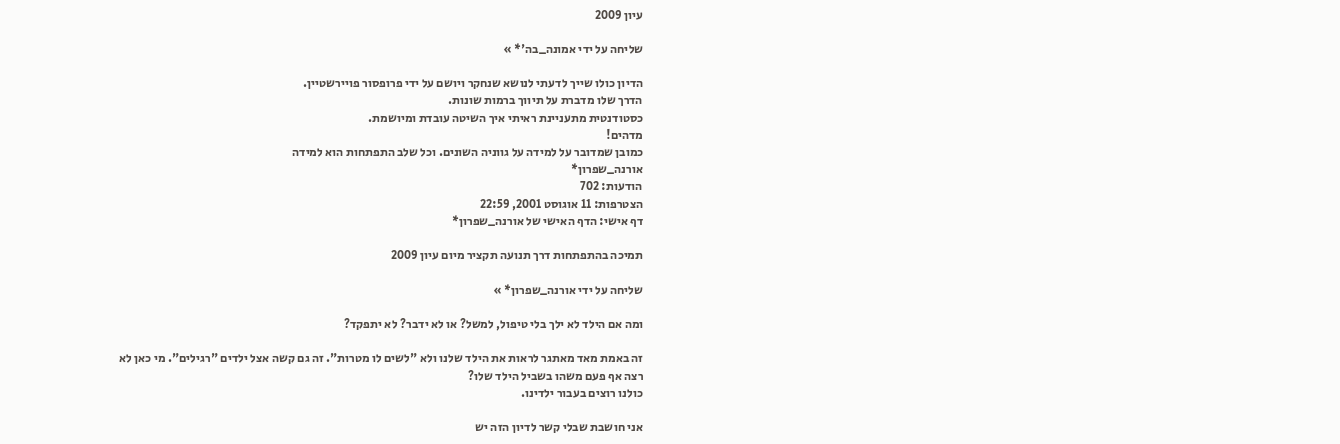עיון 2009

שליחה על ידי אמונה_בה'* »

הדיון כולו שייך לדעתי לנושא שנחקר ויושם על ידי פרופסור פויירשטיין.
הדרך שלו מדברת על תיווך ברמות שונות.
כסטודנטית מתעניינת ראיתי איך השיטה עובדת ומיושמת.
מדהים!
כמובן שמדובר על למידה על גווניה השונים. וכל שלב התפתחות הוא למידה
אורנה_שפרון*
הודעות: 702
הצטרפות: 11 אוגוסט 2001, 22:59
דף אישי: הדף האישי של אורנה_שפרון*

תמיכה בהתפתחות דרך תנועה תקציר מיום עיון 2009

שליחה על ידי אורנה_שפרון* »

ומה אם הילד לא ילך בלי טיפול, למשל? או לא ידבר? לא יתפקד?

זה באמת מאד מאתגר לראות את הילד שלנו ולא "לשים לו מטרות". זה גם קשה אצל ילדים "רגילים". מי כאן לא רצה אף פעם משהו בשביל הילד שלו?
כולנו רוצים בעבור ילדינו.

אני חושבת שבלי קשר לדיון הזה יש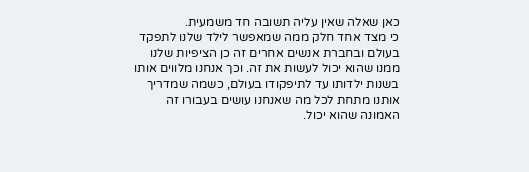כאן שאלה שאין עליה תשובה חד משמעית.
כי מצד אחד חלק ממה שמאפשר לילד שלנו לתפקד בעולם ובחברת אנשים אחרים זה כן הציפיות שלנו ממנו שהוא יכול לעשות את זה. וכך אנחנו מלווים אותו בשנות ילדותו עד לתיפקודו בעולם, כשמה שמדריך אותנו מתחת לכל מה שאנחנו עושים בעבורו זה האמונה שהוא יכול.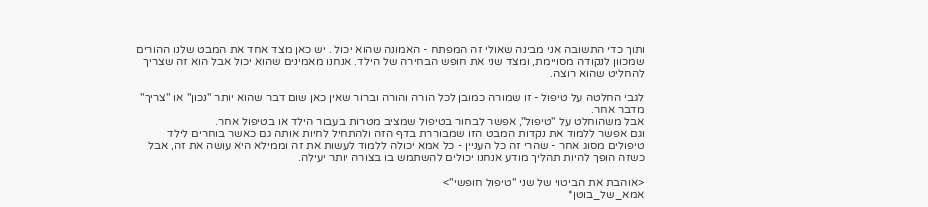ותוך כדי התשובה אני מבינה שאולי זה המפתח - האמונה שהוא יכול . יש כאן מצד אחד את המבט שלנו ההורים שמכוון לנקודה מסויימת, ומצד שני את חופש הבחירה של הילד. אנחנו מאמינים שהוא יכול אבל הוא זה שצריך להחליט שהוא רוצה.

לגבי החלטה על טיפול - זו שמורה כמובן לכל הורה והורה וברור שאין כאן שום דבר שהוא יותר "נכון" או "צריך" מדבר אחר.
אבל משהוחלט על "טיפול", אפשר לבחור בטיפול שמציב מטרות בעבור הילד או בטיפול אחר.
וגם אפשר ללמוד את נקדות המבט הזו שמבוררת בדף הזה ולהתחיל לחיות אותה גם כאשר בוחרים לילד טיפולים מסוג אחר - שהרי זה כל העניין - כל אמא יכולה ללמוד לעשות את זה וממילא היא עושה את זה, אבל כשזה הופך להיות תהליך מודע אנחנו יכולים להשתמש בו בצורה יותר יעילה.

<אוהבת את הביטוי של שני "טיפול חופשי">
אמא_של_בוטן*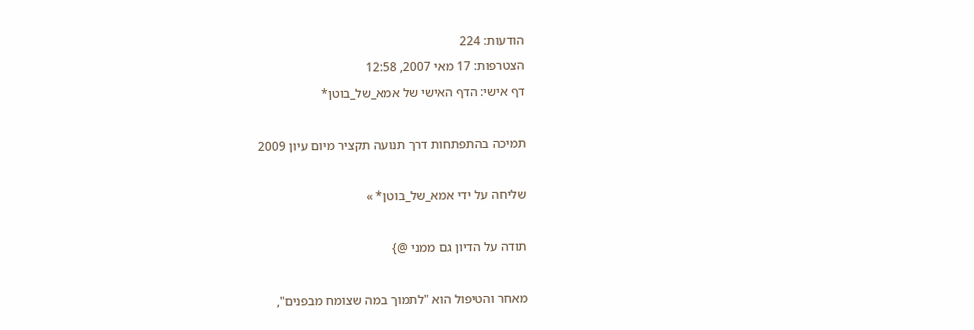הודעות: 224
הצטרפות: 17 מאי 2007, 12:58
דף אישי: הדף האישי של אמא_של_בוטן*

תמיכה בהתפתחות דרך תנועה תקציר מיום עיון 2009

שליחה על ידי אמא_של_בוטן* »

תודה על הדיון גם ממני @}

מאחר והטיפול הוא "לתמוך במה שצומח מבפנים",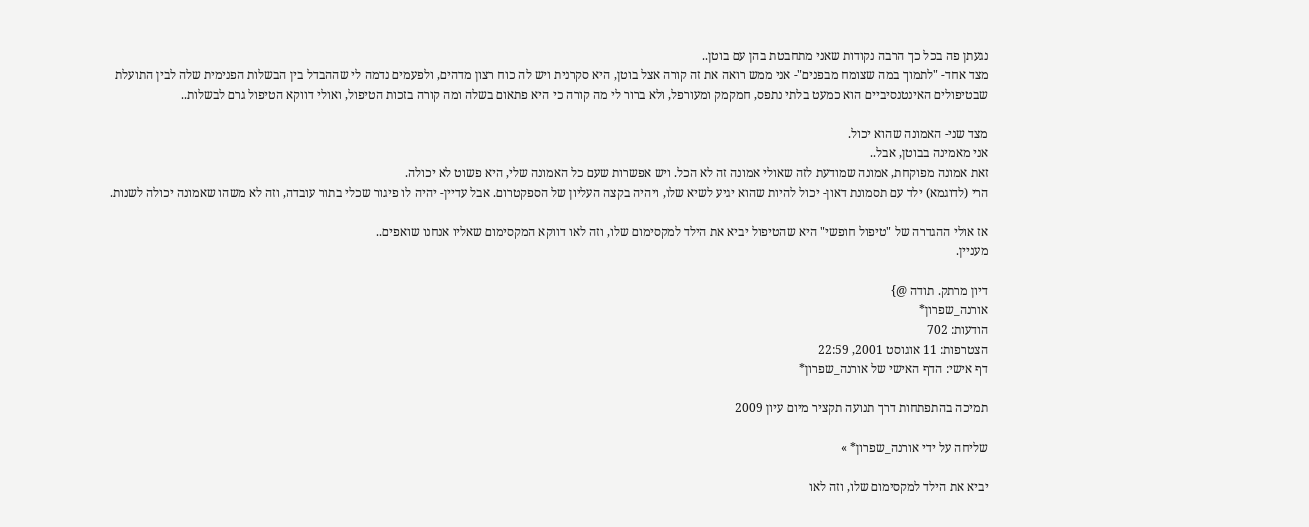נגעתן פה בכל כך הרבה נקודות שאני מתחבטת בהן עם בוטן..
מצד אחד- "לתמוך במה שצומח מבפנים"- אני ממש רואה את זה קורה אצל בוטן, היא סקרנית ויש לה כוח רצון מדהים, ולפעמים נדמה לי שההבדל בין הבשלות הפנימית שלה לבין התועלת שבטיפולים האינטנסיביים הוא כמעט בלתי נתפס, חמקמק ומעורפל, ולא ברור לי מה קורה כי היא פתאום בשלה ומה קורה בזכות הטיפול, ואולי דווקא הטיפול גרם לבשלות..

מצד שני- האמונה שהוא יכול.
אני מאמינה בבוטן, אבל..
זאת אמונה מפוקחת, אמונה שמודעת לזה שאולי אמונה זה לא הכל. ויש אפשרות שעם כל האמונה שלי, היא פשוט לא יכולה.
הרי (לדוגמא) ילד עם תסמונת דאון- יכול להיות שהוא יגיע לשיא שלו, ויהיה בקצה העליון של הספקטרום. אבל עדיין- יהיה לו פיגור שכלי בתור עובדה, וזה לא משהו שאמונה יכולה לשנות.

אז אולי ההגדרה של "טיפול חופשי" היא שהטיפול יביא את הילד למקסימום שלו, וזה לאו דווקא המקסימום שאליו אנחנו שואפים..
מעניין.

דיון מרתק. תודה @}
אורנה_שפרון*
הודעות: 702
הצטרפות: 11 אוגוסט 2001, 22:59
דף אישי: הדף האישי של אורנה_שפרון*

תמיכה בהתפתחות דרך תנועה תקציר מיום עיון 2009

שליחה על ידי אורנה_שפרון* »

יביא את הילד למקסימום שלו, וזה לאו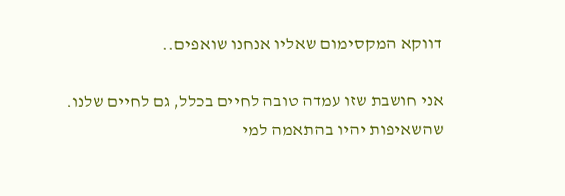דווקא המקסימום שאליו אנחנו שואפים..

אני חושבת שזו עמדה טובה לחיים בכלל, גם לחיים שלנו. שהשאיפות יהיו בהתאמה למי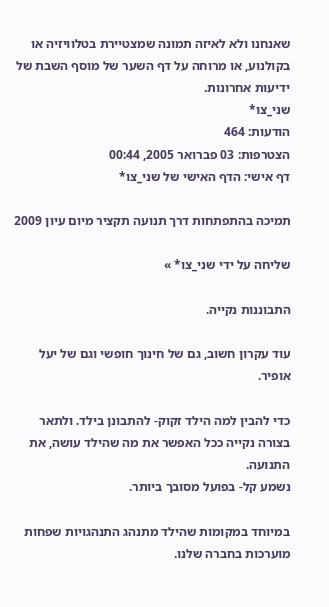שאנחנו ולא לאיזה תמונה שמצטיירת בטלוויזיה או בקולנוע, או מרוחה על דף השער של מוסף השבת של ידיעות אחרונות.
שני_צו*
הודעות: 464
הצטרפות: 03 פברואר 2005, 00:44
דף אישי: הדף האישי של שני_צו*

תמיכה בהתפתחות דרך תנועה תקציר מיום עיון 2009

שליחה על ידי שני_צו* »

התבוננות נקייה.

עוד עקרון חשוב, גם של חינוך חופשי וגם של יעל אופיר.

כדי להבין למה הילד זקוק- להתבונן בילד. ולתאר בצורה נקייה ככל האפשר את מה שהילד עושה, את התנועה.
נשמע קל- בפועל מסובך ביותר.

במיוחד במקומות שהילד מתנהג התנהגויות שפחות מוערכות בחברה שלנו.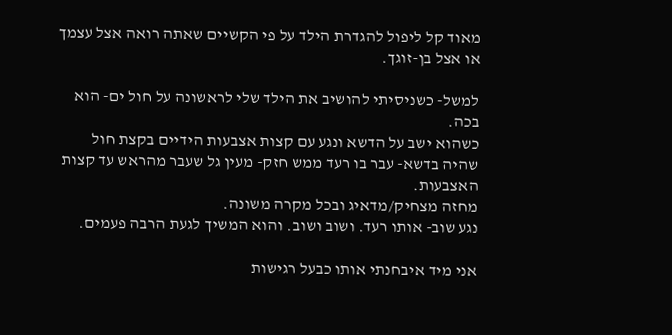מאוד קל ליפול להגדרת הילד על פי הקשיים שאתה רואה אצל עצמך או אצל בן-זוגך.

למשל- כשניסיתי להושיב את הילד שלי לראשונה על חול ים- הוא בכה.
כשהוא ישב על הדשא ונגע עם קצות אצבעות הידיים בקצת חול שהיה בדשא- עבר בו רעד ממש חזק- מעין גל שעבר מהראש עד קצות האצבעות.
מחזה מצחיק/מדאיג ובכל מקרה משונה.
נגע שוב- אותו רעד. ושוב ושוב. והוא המשיך לגעת הרבה פעמים.

אני מיד איבחנתי אותו כבעל רגישות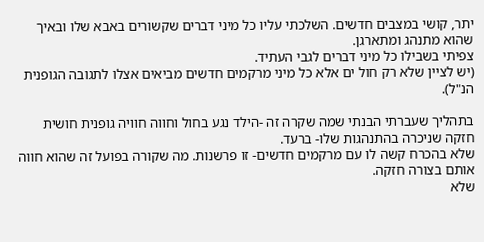יתר, קושי במצבים חדשים. השלכתי עליו כל מיני דברים שקשורים באבא שלו ובאיך שהוא מתנהג ומתארגן.
צפיתי בשבילו כל מיני דברים לגבי העתיד.
(יש לציין שלא רק חול ים אלא כל מיני מרקמים חדשים מביאים אצלו לתגובה הגופנית הנ"ל).

בתהליך שעברתי הבנתי שמה שקרה זה -הילד נגע בחול וחווה חוויה גופנית חושית חזקה שניכרה בהתנהגות שלו- ברעד.
שלא בהכרח קשה לו עם מרקמים חדשים- זו פרשנות. מה שקורה בפועל זה שהוא חווה אותם בצורה חזקה.
שלא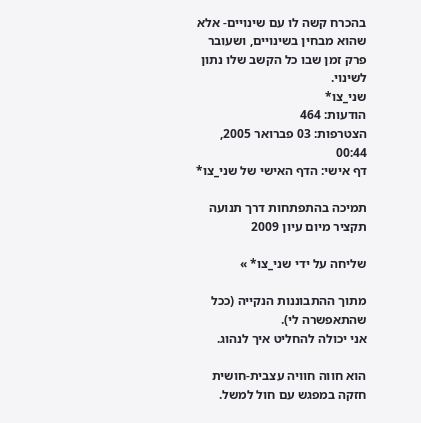בהכרח קשה לו עם שינויים- אלא שהוא מבחין בשינויים, ושעובר פרק זמן שבו כל הקשב שלו נתון לשינוי.
שני_צו*
הודעות: 464
הצטרפות: 03 פברואר 2005, 00:44
דף אישי: הדף האישי של שני_צו*

תמיכה בהתפתחות דרך תנועה תקציר מיום עיון 2009

שליחה על ידי שני_צו* »

מתוך ההתבוננות הנקייה (ככל שהתאפשרה לי).
אני יכולה להחליט איך לנהוג.

הוא חווה חוויה עצבית-חושית חזקה במפגש עם חול למשל.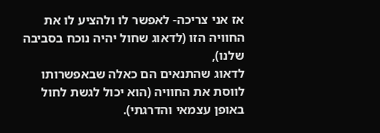אז אני צריכה- לאפשר לו ולהציע לו את החוויה הזו (לדאוג שחול יהיה נוכח בסביבה שלנו),
לדאוג שהתנאים הם כאלה שבאפשרותו לווסת את החוויה (הוא יכול לגשת לחול באופן עצמאי והדרגתי).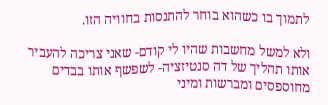לתמוך בו כשהוא בוחר להתנסות בחוויה הזו.

ולא למשל מחשבות שהיו לי קודם- שאני צריכה להעביר אותו תהליך של דה סנטיזציה- לשפשף אותו בבדים מחוספסים ומברשות ומיני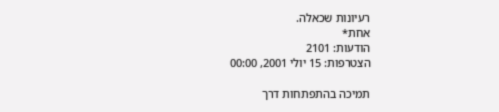רעיונות שכאלה.
אחת*
הודעות: 2101
הצטרפות: 15 יולי 2001, 00:00

תמיכה בהתפתחות דרך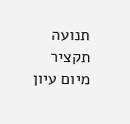תנועה תקציר מיום עיון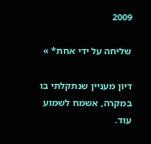2009

שליחה על ידי אחת* »

דיון מעניין שנתקלתי בו במקרה, אשמח לשמוע עוד.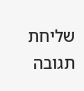שליחת תגובה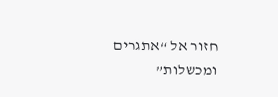חזור אל “אתגרים ומכשלות”